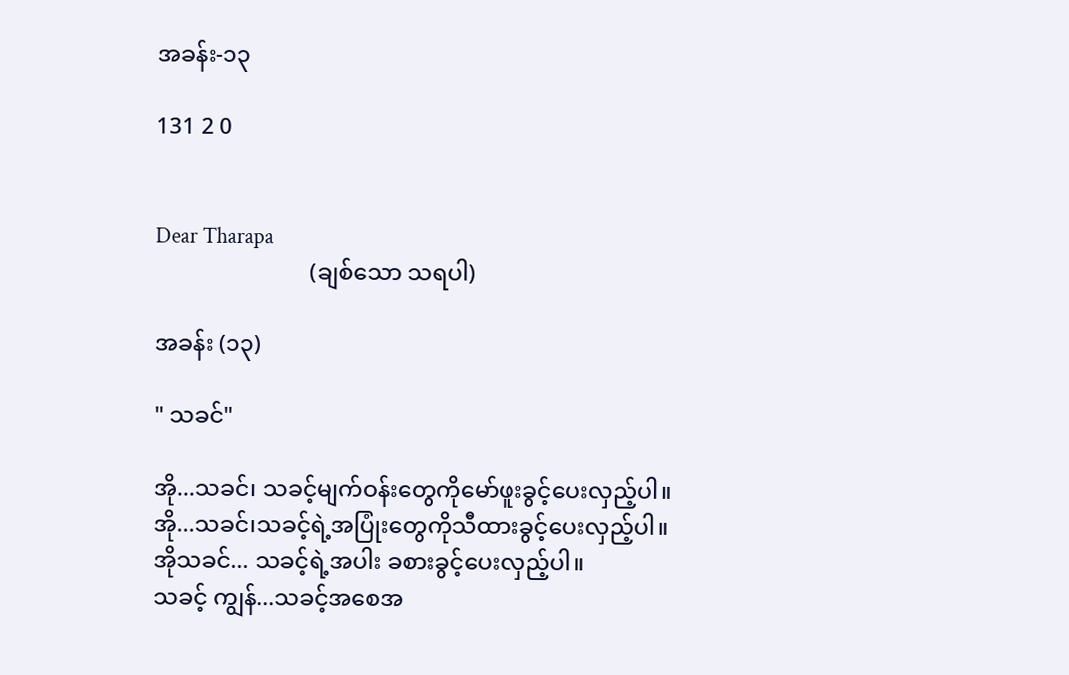အခန်း-၁၃

131 2 0


Dear Tharapa
                           (ချစ်သော သရပါ)

အခန်း (၁၃)

" သခင်"

အို...သခင်၊ သခင့်မျက်ဝန်းတွေကိုမော်ဖူးခွင့်ပေးလှည့်ပါ။
အို...သခင်၊သခင့်ရဲ့အပြုံးတွေကိုသီထားခွင့်ပေးလှည့်ပါ။
အိုသခင်... သခင့်ရဲ့အပါး ခစားခွင့်ပေးလှည့်ပါ။
သခင့် ကျွန်...သခင့်အစေအ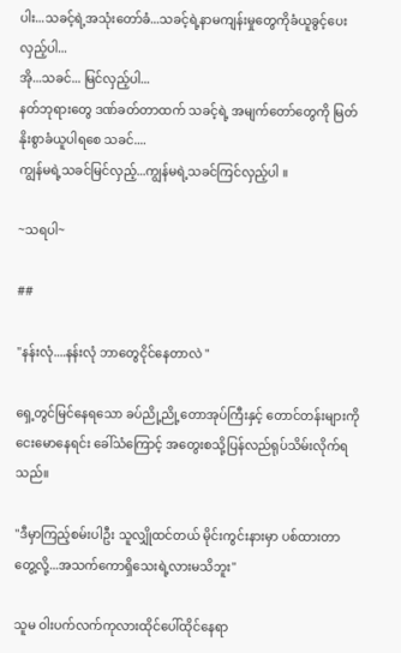ပါး...သခင့်ရဲ့အသုံးတော်ခံ...သခင့်ရဲ့နာမကျန်းမှုတွေကိုခံယူခွင့်ပေးလှည့်ပါ...
အို...သခင်... မြင်လှည့်ပါ...
နတ်ဘုရားတွေ ဒဏ်ခတ်တာထက် သခင့်ရဲ့ အမျက်တော်တွေကို မြတ်နိုးစွာခံယူပါရစေ သခင်....
ကျွန်မရဲ့သခင်မြင်လှည့်...ကျွန်မရဲ့သခင်ကြင်လှည့်ပါ ။

~သရပါ~

##

"နန်းလုံ....နန်းလုံ ဘာတွေငိုင်နေတာလဲ "

ရှေ့တွင်မြင်နေရသော ခပ်ညို့ညို့တောအုပ်ကြီးနှင့် တောင်တန်းများကိုငေးမောနေရင်း ခေါ်သံကြောင့် အတွေးစသို့ပြန်လည်ရုပ်သိမ်းလိုက်ရသည်။

"ဒီမှာကြည့်စမ်းပါဦး သူလျှိုထင်တယ် မိုင်းကွင်းနားမှာ ပစ်ထားတာတွေ့လို့...အသက်ကောရှိသေးရဲ့လားမသိဘူး"

သူမ ဝါးပက်လက်ကုလားထိုင်ပေါ်ထိုင်နေရာ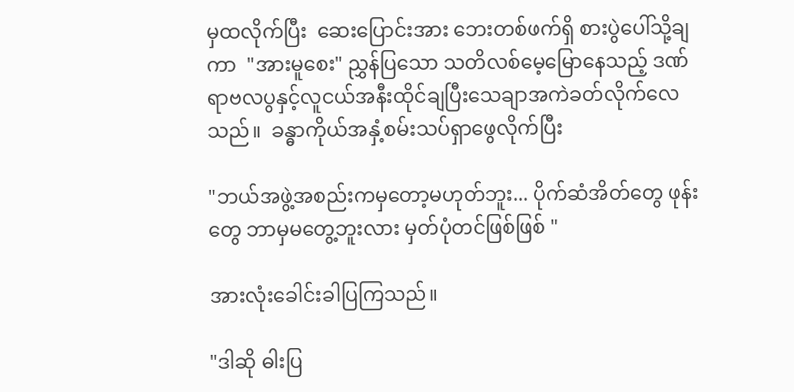မှထလိုက်ပြီး  ဆေးပြောင်းအား ဘေးတစ်ဖက်ရှိ စားပွဲပေါ်သို့ချကာ  "အားမူစေး" ညွှန်ပြသော သတိလစ်မေ့မြောနေသည့် ဒဏ်ရာဗလပွနှင့်လူငယ်အနီးထိုင်ချပြီးသေချာအကဲခတ်လိုက်လေသည်။  ခန္ဓာကိုယ်အနှံ့စမ်းသပ်ရှာဖွေလိုက်ပြီး

"ဘယ်အဖွဲ့အစည်းကမှတော့မဟုတ်ဘူး... ပိုက်ဆံအိတ်တွေ ဖုန်းတွေ ဘာမှမတွေ့ဘူးလား မှတ်ပုံတင်ဖြစ်ဖြစ် "

အားလုံးခေါင်းခါပြကြသည်။

"ဒါဆို ဓါးပြ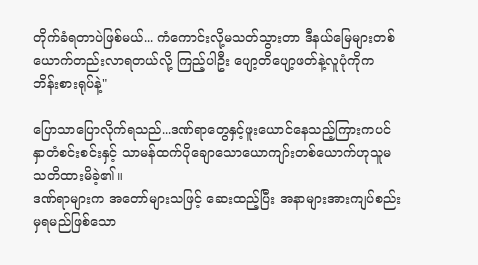တိုက်ခံရတာပဲဖြစ်မယ်... ကံကောင်းလို့မသတ်သွားတာ ဒီနယ်မြေများတစ်ယောက်တည်းလာရတယ်လို့ ကြည့်ပါဦး ပျော့တိပျော့ဖတ်နဲ့လူပုံကိုက ဘိန်းစားရုပ်နဲ့"

ပြောသာပြောလိုက်ရသည်...ဒဏ်ရာတွေနှင့်ဖူးယောင်နေသည့်ကြားကပင် နှာတံစင်းစင်းနှင့် သာမန်ထက်ပိုချောသောယောကျာ်းတစ်ယောက်ဟုသူမသတိထားမိခဲ့၏။
ဒဏ်ရာများက အတော်များသဖြင့် ဆေးထည့်ပြီး အနာများအားကျပ်စည်းမှရမည်ဖြစ်သော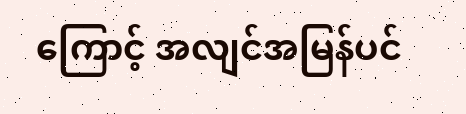ကြောင့် အလျင်အမြန်ပင်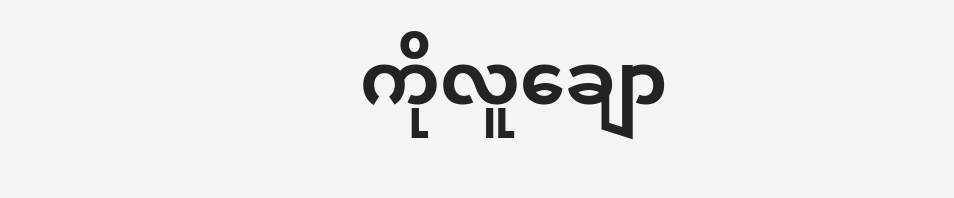ကိုလူချော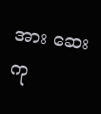အား ဆေးကု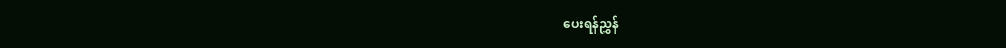ပေးရန်ညွှန်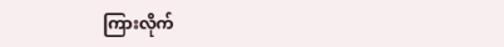ကြားလိုက်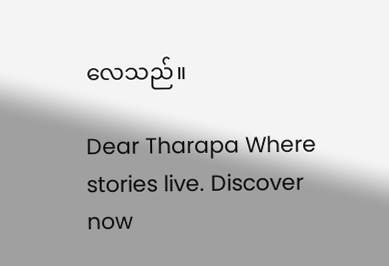လေသည်။

Dear Tharapa Where stories live. Discover now